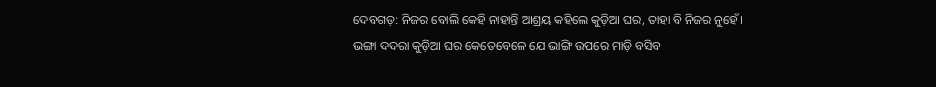ଦେବଗଡ଼: ନିଜର ବୋଲି କେହି ନାହାନ୍ତି ଆଶ୍ରୟ କହିଲେ କୁଡ଼ିଆ ଘର, ତାହା ବି ନିଜର ନୁହେଁ। ଭଙ୍ଗା ଦଦରା କୁଡ଼ିଆ ଘର କେତେବେଳେ ଯେ ଭାଙ୍ଗି ଉପରେ ମାଡ଼ି ବସିବ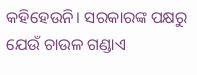କହିହେଉନି। ସରକାରଙ୍କ ପକ୍ଷରୁ ଯେଉଁ ଚାଉଳ ଗଣ୍ଡାଏ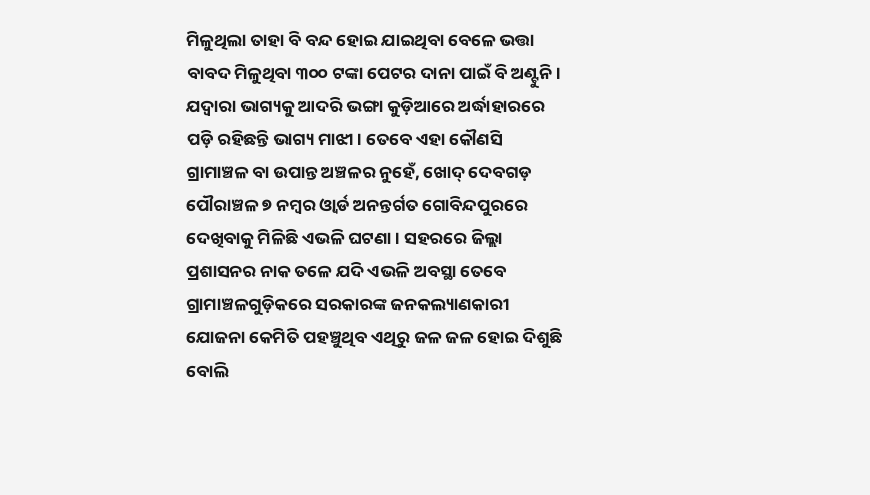ମିଳୁଥିଲା ତାହା ବି ବନ୍ଦ ହୋଇ ଯାଇଥିବା ବେଳେ ଭତ୍ତା ବାବଦ ମିଳୁଥିବା ୩୦୦ ଟଙ୍କା ପେଟର ଦାନା ପାଇଁ ବି ଅଣ୍ଟୁନି। ଯଦ୍ୱାରା ଭାଗ୍ୟକୁ ଆଦରି ଭଙ୍ଗା କୁଡ଼ିଆରେ ଅର୍ଦ୍ଧାହାରରେ ପଡ଼ି ରହିଛନ୍ତି ଭାଗ୍ୟ ମାଝୀ। ତେବେ ଏହା କୌଣସି ଗ୍ରାମାଞ୍ଚଳ ବା ଉପାନ୍ତ ଅଞ୍ଚଳର ନୁହେଁ, ଖୋଦ୍ ଦେବଗଡ଼ ପୌରାଞ୍ଚଳ ୭ ନମ୍ବର ଓ୍ଵାର୍ଡ ଅନନ୍ତର୍ଗତ ଗୋବିନ୍ଦପୁରରେ ଦେଖିବାକୁ ମିଳିଛି ଏଭଳି ଘଟଣା। ସହରରେ ଜିଲ୍ଲା ପ୍ରଶାସନର ନାକ ତଳେ ଯଦି ଏଭଳି ଅବସ୍ଥା ତେବେ ଗ୍ରାମାଞ୍ଚଳଗୁଡ଼ିକରେ ସରକାରଙ୍କ ଜନକଲ୍ୟାଣକାରୀ ଯୋଜନା କେମିତି ପହଞ୍ଚୁଥିବ ଏଥିରୁ ଜଳ ଜଳ ହୋଇ ଦିଶୁଛି ବୋଲି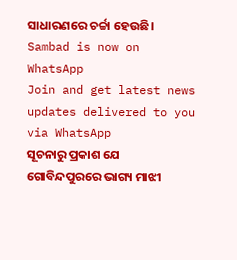ସାଧାରଣରେ ଚର୍ଚ୍ଚା ହେଉଛି।
Sambad is now on WhatsApp
Join and get latest news updates delivered to you via WhatsApp
ସୂଚନାରୁ ପ୍ରକାଶ ଯେ ଗୋବିନ୍ଦପୁରରେ ଭାଗ୍ୟ ମାଝୀ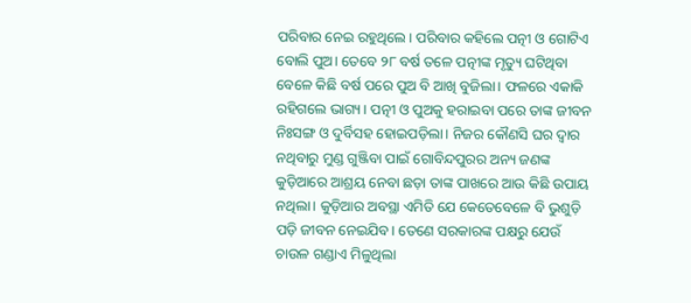ପରିବାର ନେଇ ରହୁଥିଲେ। ପରିବାର କହିଲେ ପତ୍ନୀ ଓ ଗୋଟିଏ ବୋଲି ପୁଅ। ତେବେ ୨୮ ବର୍ଷ ତଳେ ପତ୍ନୀଙ୍କ ମୃତ୍ୟୁ ଘଟିଥିବା ବେଳେ କିଛି ବର୍ଷ ପରେ ପୁଅ ବି ଆଖି ବୁଜିଲା। ଫଳରେ ଏକାକି ରହିଗଲେ ଭାଗ୍ୟ। ପତ୍ନୀ ଓ ପୁଅକୁ ହରାଇବା ପରେ ତାଙ୍କ ଜୀବନ ନିଃସଙ୍ଗ ଓ ଦୁର୍ବିସହ ହୋଇପଡ଼ିଲା। ନିଜର କୌଣସି ଘର ଦ୍ୱାର ନଥିବାରୁ ମୁଣ୍ଡ ଗୁଞ୍ଜିବା ପାଇଁ ଗୋବିନ୍ଦପୁରର ଅନ୍ୟ ଜଣଙ୍କ କୁଡ଼ିଆରେ ଆଶ୍ରୟ ନେବା ଛଡ଼ା ତାଙ୍କ ପାଖରେ ଆଉ କିଛି ଉପାୟ ନଥିଲା। କୁଡ଼ିଆର ଅବସ୍ଥା ଏମିତି ଯେ କେତେବେଳେ ବି ଭୁଶୁଡ଼ି ପଡ଼ି ଜୀବନ ନେଇଯିବ। ତେଣେ ସରକାରଙ୍କ ପକ୍ଷରୁ ଯେଉଁ ଚାଉଳ ଗଣ୍ଡାଏ ମିଳୁଥିଲା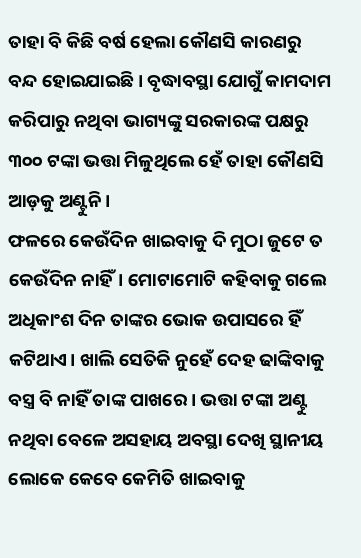ତାହା ବି କିଛି ବର୍ଷ ହେଲା କୌଣସି କାରଣରୁ ବନ୍ଦ ହୋଇଯାଇଛି। ବୃଦ୍ଧାବସ୍ଥା ଯୋଗୁଁ କାମଦାମ କରିପାରୁ ନଥିବା ଭାଗ୍ୟଙ୍କୁ ସରକାରଙ୍କ ପକ୍ଷରୁ ୩୦୦ ଟଙ୍କା ଭତ୍ତା ମିଳୁଥିଲେ ହେଁ ତାହା କୌଣସି ଆଡ଼କୁ ଅଣ୍ଟୁନି।
ଫଳରେ କେଉଁଦିନ ଖାଇବାକୁ ଦି ମୁଠା ଜୁଟେ ତ କେଉଁଦିନ ନାହିଁ। ମୋଟାମୋଟି କହିବାକୁ ଗଲେ ଅଧିକାଂଶ ଦିନ ତାଙ୍କର ଭୋକ ଉପାସରେ ହିଁ କଟିଥାଏ। ଖାଲି ସେତିକି ନୁହେଁ ଦେହ ଢାଙ୍କିବାକୁ ବସ୍ତ୍ର ବି ନାହିଁ ତାଙ୍କ ପାଖରେ। ଭତ୍ତା ଟଙ୍କା ଅଣ୍ଟୁ ନଥିବା ବେଳେ ଅସହାୟ ଅବସ୍ଥା ଦେଖି ସ୍ଥାନୀୟ ଲୋକେ କେବେ କେମିତି ଖାଇବାକୁ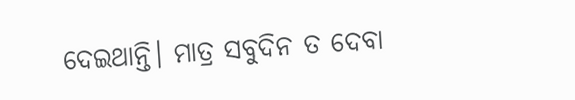ଦେଇଥାନ୍ତି। ମାତ୍ର ସବୁଦିନ ତ ଦେବା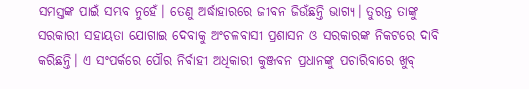ସମସ୍ତଙ୍କ ପାଇଁ ସମ୍ଭବ ନୁହେଁ। ତେଣୁ ଅର୍ଦ୍ଧାହାରରେ ଜୀବନ ଜିଉଁଛନ୍ତି ଭାଗ୍ୟ। ତୁରନ୍ତ ତାଙ୍କୁ ସରକାରୀ ସହାୟତା ଯୋଗାଇ ଦେବାକୁ ଅଂଚଳବାସୀ ପ୍ରଶାସନ ଓ ସରକାରଙ୍କ ନିକଟରେ ଦାବି କରିଛନ୍ତି। ଏ ସଂପର୍କରେ ପୌର ନିର୍ବାହୀ ଅଧିକାରୀ କୁଞ୍ଜବନ ପ୍ରଧାନଙ୍କୁ ପଚାରିବାରେ ଖୁବ୍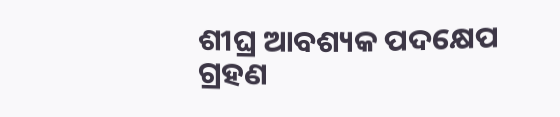ଶୀଘ୍ର ଆବଶ୍ୟକ ପଦକ୍ଷେପ ଗ୍ରହଣ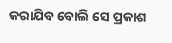କରାଯିବ ବୋଲି ସେ ପ୍ରକାଶ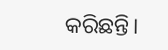କରିଛନ୍ତି।